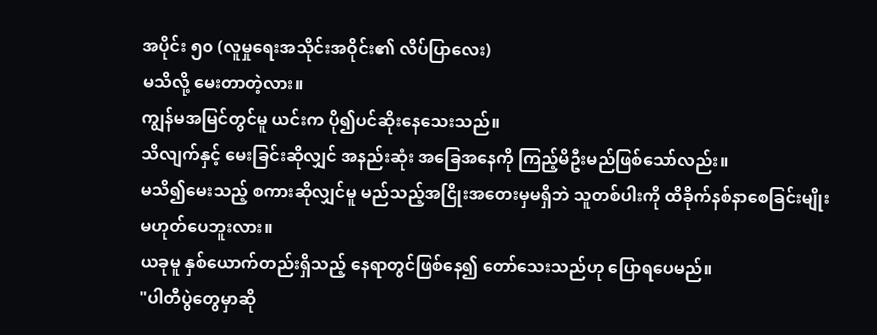အပိုင်း ၅၀ (လူမှုရေးအသိုင်းအဝိုင်း၏ လိပ်ပြာလေး)
မသိလို့ မေးတာတဲ့လား။
ကျွန်မအမြင်တွင်မူ ယင်းက ပို၍ပင်ဆိုးနေသေးသည်။
သိလျက်နှင့် မေးခြင်းဆိုလျှင် အနည်းဆုံး အခြေအနေကို ကြည့်မိဦးမည်ဖြစ်သော်လည်း။
မသိ၍မေးသည့် စကားဆိုလျှင်မူ မည်သည့်အငြိုးအတေးမှမရှိဘဲ သူတစ်ပါးကို ထိခိုက်နစ်နာစေခြင်းမျိုး မဟုတ်ပေဘူးလား။
ယခုမူ နှစ်ယောက်တည်းရှိသည့် နေရာတွင်ဖြစ်နေ၍ တော်သေးသည်ဟု ပြောရပေမည်။
"ပါတီပွဲတွေမှာဆို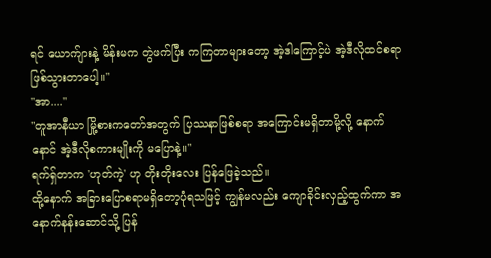ရင် ယောက်ျားနဲ့ မိန်းမက တွဲဖက်ပြီး ကကြတာများတော့ အဲ့ဒါကြောင့်ပဲ အဲ့ဒီလိုထင်စရာဖြစ်သွားတာပေါ့။"
"အာ...."
"တူအာနီယာ မြို့စားကတော်အတွက် ပြဿနာဖြစ်စရာ အကြောင်းမရှိတာမို့လို့ နောက်နောင် အဲ့ဒီလိုစကားမျိုးကို မပြောနဲ့။"
ရက်ရှ်တာက 'ဟုတ်ကဲ့' ဟု တိုးတိုးလေး ပြန်ဖြေခဲ့သည်။
ထို့နောက် အခြားပြောစရာမရှိတော့ပုံရသဖြင့် ကျွန်မလည်း ကျောခိုင်းလှည့်ထွက်ကာ အနောက်နန်းဆောင်သို့ ပြန်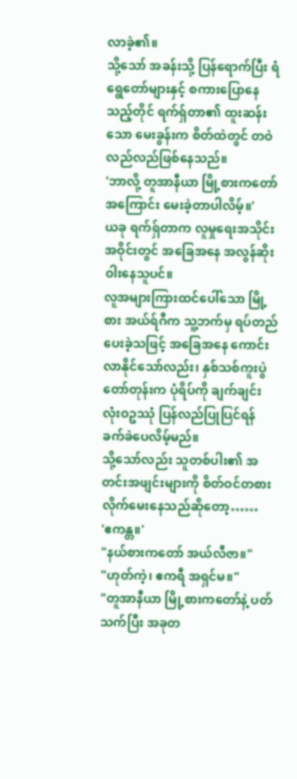လာခဲ့၏။
သို့သော် အခန်းသို့ ပြန်ရောက်ပြီး ရံရွေတော်များနှင့် စကားပြောနေသည့်တိုင် ရက်ရှ်တာ၏ ထူးဆန်းသော မေးခွန်းက စိတ်ထဲတွင် တဝဲလည်လည်ဖြစ်နေသည်။
'ဘာလို့ တူအာနီယာ မြို့စားကတော်အကြောင်း မေးခဲ့တာပါလိမ့်။'
ယခု ရက်ရှ်တာက လူမှုရေးအသိုင်းအဝိုင်းတွင် အခြေအနေ အလွန်ဆိုးဝါးနေသူပင်။
လူအများကြားထင်ပေါ်သော မြို့စား အယ်ရ်ဂီက သူ့ဘက်မှ ရပ်တည်ပေးခဲ့သဖြင့် အခြေအနေ ကောင်းလာနိုင်သော်လည်း၊ နှစ်သစ်ကူးပွဲတော်တုန်းက ပုံရိပ်ကို ချက်ချင်း လုံးဝဥဿုံ ပြန်လည်ပြုပြင်ရန် ခက်ခဲပေလိမ့်မည်။
သို့သော်လည်း သူတစ်ပါး၏ အတင်းအဖျင်းများကို စိတ်ဝင်တစား လိုက်မေးနေသည်ဆိုတော့……
'ဧကန္တ။'
"နယ်စားကတော် အယ်လီဇာ။"
"ဟုတ်ကဲ့၊ ဧကရီ အရှင်မ။"
"တူအာနီယာ မြို့စားကတော်နဲ့ ပတ်သက်ပြီး အခုတ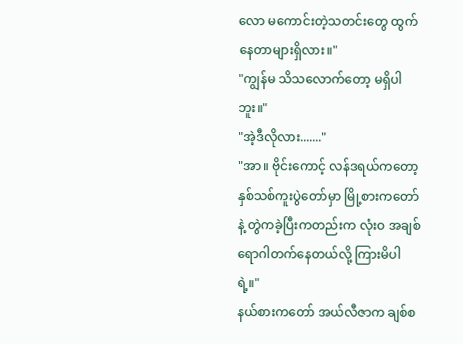လော မကောင်းတဲ့သတင်းတွေ ထွက်နေတာများရှိလား။"
"ကျွန်မ သိသလောက်တော့ မရှိပါဘူး။"
"အဲ့ဒီလိုလား......."
"အာ။ ဗိုင်းကောင့် လန်ဒရယ်ကတော့ နှစ်သစ်ကူးပွဲတော်မှာ မြို့စားကတော်နဲ့ တွဲကခဲ့ပြီးကတည်းက လုံးဝ အချစ်ရောဂါတက်နေတယ်လို့ ကြားမိပါရဲ့။"
နယ်စားကတော် အယ်လီဇာက ချစ်စ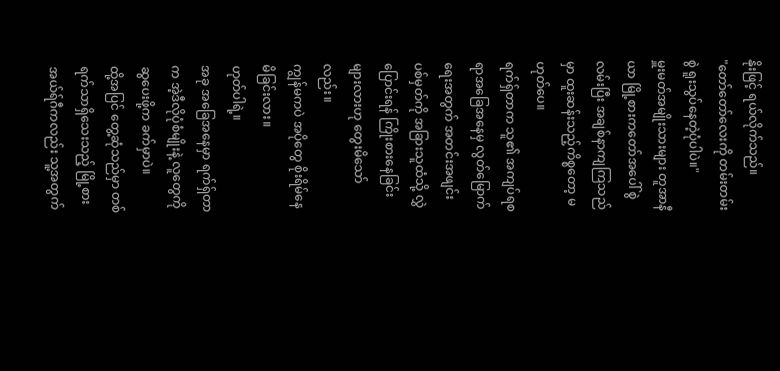နိုးဖြင့် ရယ်လိုက်သည်။
"တော်တော်လေးကို တမ်းတမ်းစွဲ ရူးသွပ်နေတဲ့ပုံပါပဲ။"
မှူးမတ်အမျိုးသားများ တူအာနီယာ မြို့စားကတော်အပေါ် စွဲလမ်းပြီး အချစ်နာကျကြသည်မှာ ထူးဆန်းသည့်ကိစ္စတော့ မဟုတ်ပေ။
ရက်ရှ်တာက သူ၏ အကျပ်ရစရာအခြေအနေမှ လွတ်မြောက်ရေးအတွက် အတင်းအဖျင်းပစ်မှတ်ကို အခြားသူထံသို့ လွှဲပြောင်းရန် ကြိုးစားနေခြင်းများလားဟု တွေးမိသော်လည်း။
ကျွန်မကပဲ အပိုတွေ စိုးရိမ်နေမိခြင်းလား။
ဟုတ်ပါရဲ့။
အခု အခြေအနေမှာ ရက်ရှ်တာက အဲ့ဒီလိုပုံစံမျိုးနဲ့ လူတွေကို ဆွပေးဖို့က ခက်မှာပဲ။
ထို့အပြင် တွေ့ဆုံသည်မှာ တစ်ရက်သာရှိသေးသည့် မြို့စား အယ်ရ်ဂီကလည်း သူ့အတွက်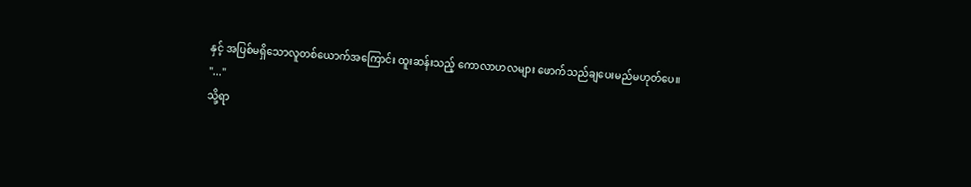နှင့် အပြစ်မရှိသောလူတစ်ယောက်အကြောင်း ထူးဆန်းသည့် ကောလာဟလများ ဖောက်သည်ချပေးမည်မဟုတ်ပေ။
"..."
သို့ရာ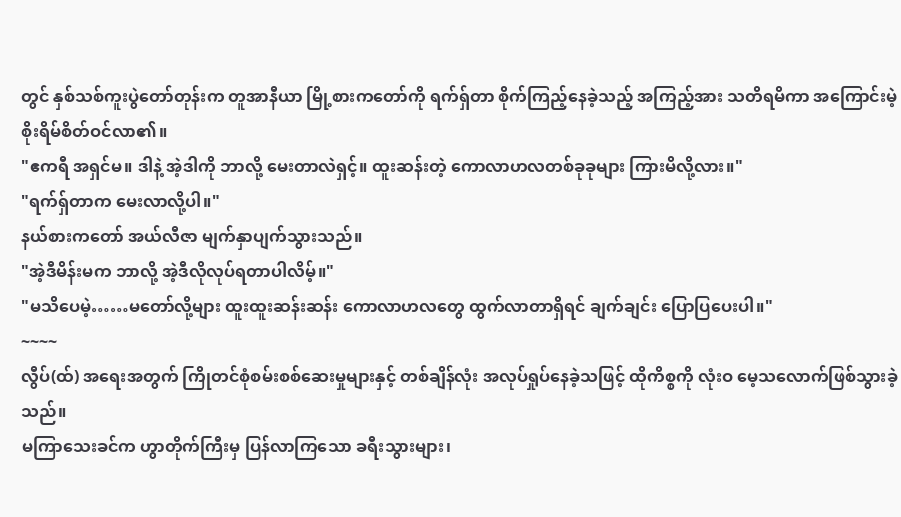တွင် နှစ်သစ်ကူးပွဲတော်တုန်းက တူအာနီယာ မြို့စားကတော်ကို ရက်ရှ်တာ စိုက်ကြည့်နေခဲ့သည့် အကြည့်အား သတိရမိကာ အကြောင်းမဲ့ စိုးရိမ်စိတ်ဝင်လာ၏။
"ဧကရီ အရှင်မ။ ဒါနဲ့ အဲ့ဒါကို ဘာလို့ မေးတာလဲရှင့်။ ထူးဆန်းတဲ့ ကောလာဟလတစ်ခုခုများ ကြားမိလို့လား။"
"ရက်ရှ်တာက မေးလာလို့ပါ။"
နယ်စားကတော် အယ်လီဇာ မျက်နှာပျက်သွားသည်။
"အဲ့ဒီမိန်းမက ဘာလို့ အဲ့ဒီလိုလုပ်ရတာပါလိမ့်။"
"မသိပေမဲ့……မတော်လို့များ ထူးထူးဆန်းဆန်း ကောလာဟလတွေ ထွက်လာတာရှိရင် ချက်ချင်း ပြောပြပေးပါ။"
~~~~
လွီပ်(ထ်) အရေးအတွက် ကြိုတင်စုံစမ်းစစ်ဆေးမှုများနှင့် တစ်ချိန်လုံး အလုပ်ရှုပ်နေခဲ့သဖြင့် ထိုကိစ္စကို လုံးဝ မေ့သလောက်ဖြစ်သွားခဲ့သည်။
မကြာသေးခင်က ဟွာတိုက်ကြီးမှ ပြန်လာကြသော ခရီးသွားများ၊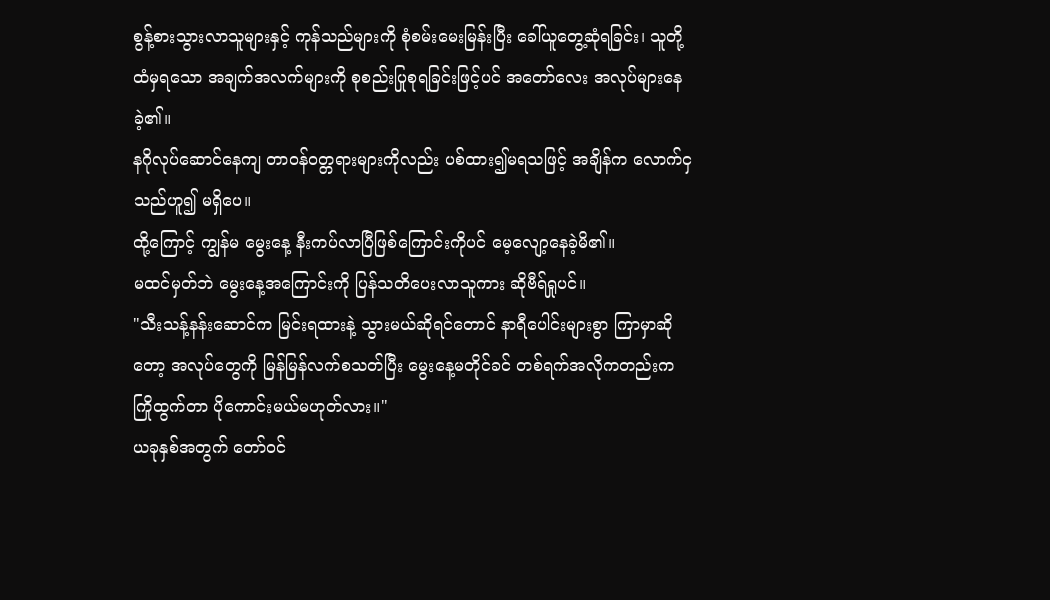စွန့်စားသွားလာသူများနှင့် ကုန်သည်များကို စုံစမ်းမေးမြန်းပြီး ခေါ်ယူတွေ့ဆုံရခြင်း၊ သူတို့ထံမှရသော အချက်အလက်များကို စုစည်းပြုစုရခြင်းဖြင့်ပင် အတော်လေး အလုပ်များနေခဲ့၏။
နဂိုလုပ်ဆောင်နေကျ တာဝန်ဝတ္တရားများကိုလည်း ပစ်ထား၍မရသဖြင့် အချိန်က လောက်ငှသည်ဟူ၍ မရှိပေ။
ထို့ကြောင့် ကျွန်မ မွေးနေ့ နီးကပ်လာပြီဖြစ်ကြောင်းကိုပင် မေ့လျော့နေခဲ့မိ၏။
မထင်မှတ်ဘဲ မွေးနေ့အကြောင်းကို ပြန်သတိပေးလာသူကား ဆိုဗီရ်ရှုပင်။
"သီးသန့်နန်းဆောင်က မြင်းရထားနဲ့ သွားမယ်ဆိုရင်တောင် နာရီပေါင်းများစွာ ကြာမှာဆိုတော့ အလုပ်တွေကို မြန်မြန်လက်စသတ်ပြီး မွေးနေ့မတိုင်ခင် တစ်ရက်အလိုကတည်းက ကြိုထွက်တာ ပိုကောင်းမယ်မဟုတ်လား။"
ယခုနှစ်အတွက် တော်ဝင်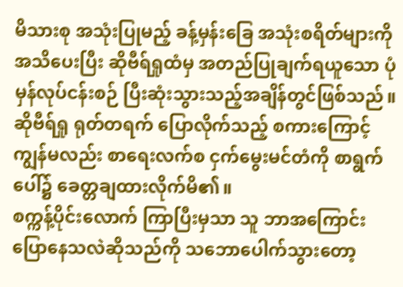မိသားစု အသုံးပြုမည့် ခန့်မှန်းခြေ အသုံးစရိတ်များကို အသိပေးပြီး ဆိုဗီရ်ရှုထံမှ အတည်ပြုချက်ရယူသော ပုံမှန်လုပ်ငန်းစဉ် ပြီးဆုံးသွားသည့်အချိန်တွင်ဖြစ်သည်။
ဆိုဗီရ်ရှု ရုတ်တရက် ပြောလိုက်သည့် စကားကြောင့် ကျွန်မလည်း စာရေးလက်စ ငှက်မွေးမင်တံကို စာရွက်ပေါ်၌ ခေတ္တချထားလိုက်မိ၏။
စက္ကန့်ပိုင်းလောက် ကြာပြီးမှသာ သူ ဘာအကြောင်းပြောနေသလဲဆိုသည်ကို သဘောပေါက်သွားတော့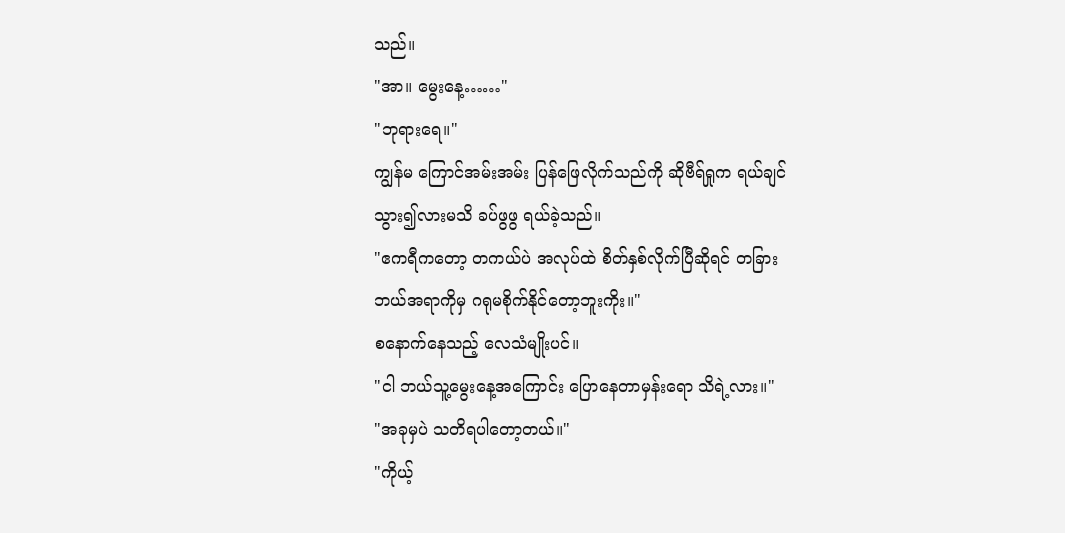သည်။
"အာ။ မွေးနေ့……"
"ဘုရားရေ။"
ကျွန်မ ကြောင်အမ်းအမ်း ပြန်ဖြေလိုက်သည်ကို ဆိုဗီရ်ရှုက ရယ်ချင်သွား၍လားမသိ ခပ်ဖွဖွ ရယ်ခဲ့သည်။
"ဧကရီကတော့ တကယ်ပဲ အလုပ်ထဲ စိတ်နှစ်လိုက်ပြီဆိုရင် တခြားဘယ်အရာကိုမှ ဂရုမစိုက်နိုင်တော့ဘူးကိုး။"
စနောက်နေသည့် လေသံမျိုးပင်။
"ငါ ဘယ်သူ့မွေးနေ့အကြောင်း ပြောနေတာမှန်းရော သိရဲ့လား။"
"အခုမှပဲ သတိရပါတော့တယ်။"
"ကိုယ့်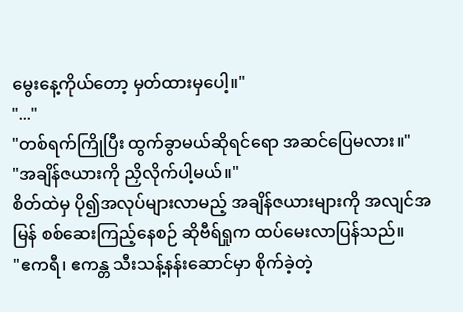မွေးနေ့ကိုယ်တော့ မှတ်ထားမှပေါ့။"
"..."
"တစ်ရက်ကြိုပြီး ထွက်ခွာမယ်ဆိုရင်ရော အဆင်ပြေမလား။"
"အချိန်ဇယားကို ညှိလိုက်ပါ့မယ်။"
စိတ်ထဲမှ ပို၍အလုပ်များလာမည့် အချိန်ဇယားများကို အလျင်အမြန် စစ်ဆေးကြည့်နေစဉ် ဆိုဗီရ်ရှုက ထပ်မေးလာပြန်သည်။
"ဧကရီ၊ ဧကန္တ သီးသန့်နန်းဆောင်မှာ စိုက်ခဲ့တဲ့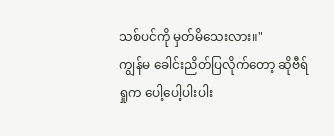သစ်ပင်ကို မှတ်မိသေးလား။"
ကျွန်မ ခေါင်းညိတ်ပြလိုက်တော့ ဆိုဗီရ်ရှုက ပေါ့ပေါ့ပါးပါး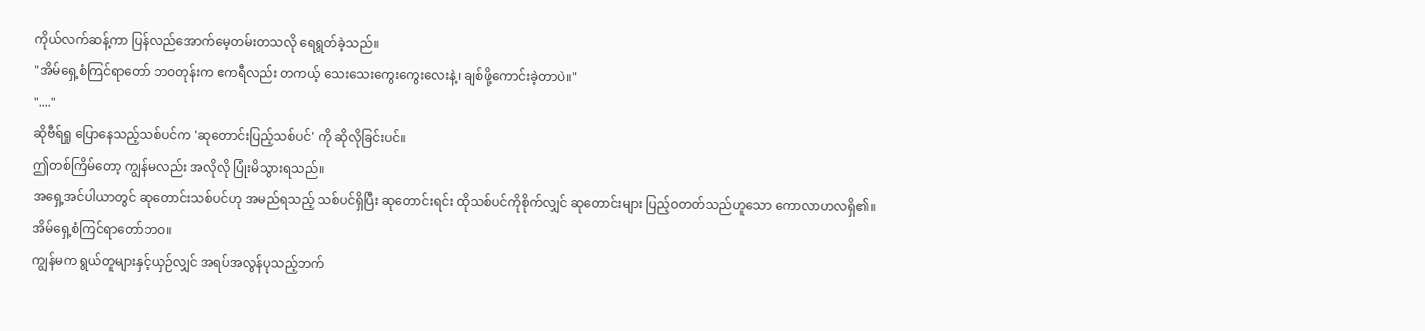ကိုယ်လက်ဆန့်ကာ ပြန်လည်အောက်မေ့တမ်းတသလို ရေရွတ်ခဲ့သည်။
"အိမ်ရှေ့စံကြင်ရာတော် ဘဝတုန်းက ဧကရီလည်း တကယ့် သေးသေးကွေးကွေးလေးနဲ့၊ ချစ်ဖို့ကောင်းခဲ့တာပဲ။"
"...."
ဆိုဗီရ်ရှု ပြောနေသည့်သစ်ပင်က 'ဆုတောင်းပြည့်သစ်ပင်' ကို ဆိုလိုခြင်းပင်။
ဤတစ်ကြိမ်တော့ ကျွန်မလည်း အလိုလို ပြုံးမိသွားရသည်။
အရှေ့အင်ပါယာတွင် ဆုတောင်းသစ်ပင်ဟု အမည်ရသည့် သစ်ပင်ရှိပြီး ဆုတောင်းရင်း ထိုသစ်ပင်ကိုစိုက်လျှင် ဆုတောင်းများ ပြည့်ဝတတ်သည်ဟူသော ကောလာဟလရှိ၏။
အိမ်ရှေ့စံကြင်ရာတော်ဘဝ။
ကျွန်မက ရွယ်တူများနှင့်ယှဉ်လျှင် အရပ်အလွန်ပုသည့်ဘက်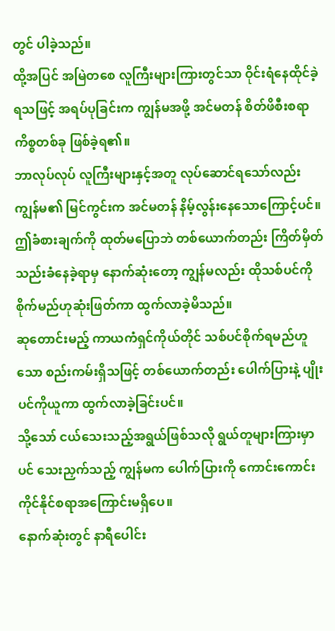တွင် ပါခဲ့သည်။
ထို့အပြင် အမြဲတစေ လူကြီးများကြားတွင်သာ ဝိုင်းရံနေထိုင်ခဲ့ရသဖြင့် အရပ်ပုခြင်းက ကျွန်မအဖို့ အင်မတန် စိတ်ဖိစီးစရာကိစ္စတစ်ခု ဖြစ်ခဲ့ရ၏။
ဘာလုပ်လုပ် လူကြီးများနှင့်အတူ လုပ်ဆောင်ရသော်လည်း ကျွန်မ၏ မြင်ကွင်းက အင်မတန် နိမ့်လွန်းနေသောကြောင့်ပင်။
ဤခံစားချက်ကို ထုတ်မပြောဘဲ တစ်ယောက်တည်း ကြိတ်မှိတ်သည်းခံနေခဲ့ရာမှ နောက်ဆုံးတော့ ကျွန်မလည်း ထိုသစ်ပင်ကို စိုက်မည်ဟုဆုံးဖြတ်ကာ ထွက်လာခဲ့မိသည်။
ဆုတောင်းမည့် ကာယကံရှင်ကိုယ်တိုင် သစ်ပင်စိုက်ရမည်ဟူသော စည်းကမ်းရှိသဖြင့် တစ်ယောက်တည်း ပေါက်ပြားနဲ့ ပျိုးပင်ကိုယူကာ ထွက်လာခဲ့ခြင်းပင်။
သို့သော် ငယ်သေးသည့်အရွယ်ဖြစ်သလို ရွယ်တူများကြားမှာပင် သေးညှက်သည့် ကျွန်မက ပေါက်ပြားကို ကောင်းကောင်းကိုင်နိုင်စရာအကြောင်းမရှိပေ။
နောက်ဆုံးတွင် နာရီပေါင်း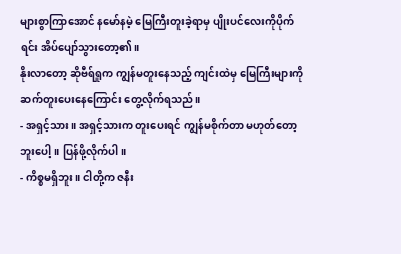များစွာကြာအောင် နမော်နမဲ့ မြေကြီးတူးခဲ့ရာမှ ပျိုးပင်လေးကိုပိုက်ရင်း အိပ်ပျော်သွားတော့၏။
နိုးလာတော့ ဆိုဗီရ်ရှုက ကျွန်မတူးနေသည့် ကျင်းထဲမှ မြေကြီးများကို ဆက်တူးပေးနေကြောင်း တွေ့လိုက်ရသည်။
- အရှင့်သား။ အရှင့်သားက တူးပေးရင် ကျွန်မစိုက်တာ မဟုတ်တော့ဘူးပေါ့။ ပြန်ဖို့လိုက်ပါ။
- ကိစ္စမရှိဘူး။ ငါတို့က ဇနီး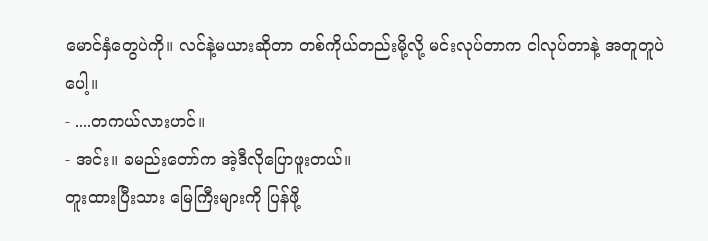မောင်နှံတွေပဲကို။ လင်နဲ့မယားဆိုတာ တစ်ကိုယ်တည်းမို့လို့ မင်းလုပ်တာက ငါလုပ်တာနဲ့ အတူတူပဲပေါ့။
- ....တကယ်လားဟင်။
- အင်း။ ခမည်းတော်က အဲ့ဒီလိုပြောဖူးတယ်။
တူးထားပြီးသား မြေကြီးများကို ပြန်ဖို့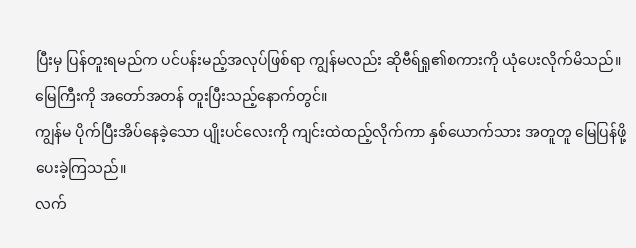ပြီးမှ ပြန်တူးရမည်က ပင်ပန်းမည့်အလုပ်ဖြစ်ရာ ကျွန်မလည်း ဆိုဗီရ်ရှု၏စကားကို ယုံပေးလိုက်မိသည်။
မြေကြီးကို အတော်အတန် တူးပြီးသည့်နောက်တွင်။
ကျွန်မ ပိုက်ပြီးအိပ်နေခဲ့သော ပျိုးပင်လေးကို ကျင်းထဲထည့်လိုက်ကာ နှစ်ယောက်သား အတူတူ မြေပြန်ဖို့ပေးခဲ့ကြသည်။
လက်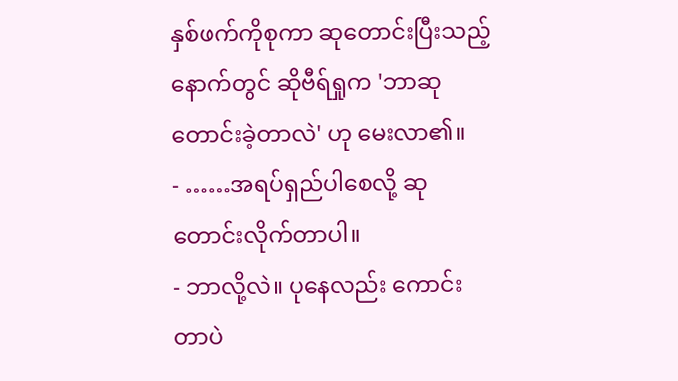နှစ်ဖက်ကိုစုကာ ဆုတောင်းပြီးသည့်နောက်တွင် ဆိုဗီရ်ရှုက 'ဘာဆုတောင်းခဲ့တာလဲ' ဟု မေးလာ၏။
- ……အရပ်ရှည်ပါစေလို့ ဆုတောင်းလိုက်တာပါ။
- ဘာလို့လဲ။ ပုနေလည်း ကောင်းတာပဲ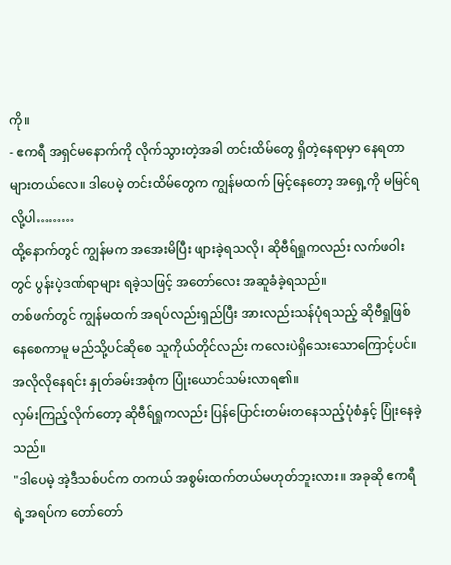ကို။
- ဧကရီ အရှင်မနောက်ကို လိုက်သွားတဲ့အခါ တင်းထိမ်တွေ ရှိတဲ့နေရာမှာ နေရတာ များတယ်လေ။ ဒါပေမဲ့ တင်းထိမ်တွေက ကျွန်မထက် မြင့်နေတော့ အရှေ့ကို မမြင်ရလို့ပါ………
ထို့နောက်တွင် ကျွန်မက အအေးမိပြီး ဖျားခဲ့ရသလို၊ ဆိုဗီရ်ရှုကလည်း လက်ဖဝါးတွင် ပွန်းပဲ့ဒဏ်ရာများ ရခဲ့သဖြင့် အတော်လေး အဆူခံခဲ့ရသည်။
တစ်ဖက်တွင် ကျွန်မထက် အရပ်လည်းရှည်ပြီး အားလည်းသန်ပုံရသည့် ဆိုဗီရှုဖြစ်နေစေကာမူ မည်သို့ပင်ဆိုစေ သူကိုယ်တိုင်လည်း ကလေးပဲရှိသေးသောကြောင့်ပင်။
အလိုလိုနေရင်း နှုတ်ခမ်းအစုံက ပြုံးယောင်သမ်းလာရ၏။
လှမ်းကြည့်လိုက်တော့ ဆိုဗီရ်ရှုကလည်း ပြန်ပြောင်းတမ်းတနေသည့်ပုံစံနှင့် ပြုံးနေခဲ့သည်။
"ဒါပေမဲ့ အဲ့ဒီသစ်ပင်က တကယ် အစွမ်းထက်တယ်မဟုတ်ဘူးလား။ အခုဆို ဧကရီရဲ့အရပ်က တော်တော်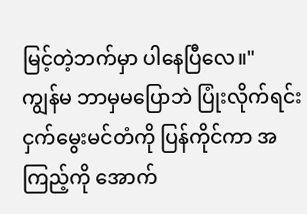မြင့်တဲ့ဘက်မှာ ပါနေပြီလေ။"
ကျွန်မ ဘာမှမပြောဘဲ ပြုံးလိုက်ရင်း ငှက်မွေးမင်တံကို ပြန်ကိုင်ကာ အကြည့်ကို အောက်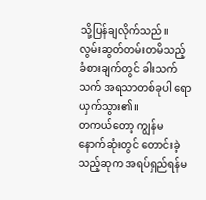သို့ပြန်ချလိုက်သည်။
လွမ်းဆွတ်တမ်းတမိသည့် ခံစားချက်တွင် ခါးသက်သက် အရသာတစ်ခုပါ ရောယှက်သွား၏။
တကယ်တော့ ကျွန်မ နောက်ဆုံးတွင် တောင်းခဲ့သည့်ဆုက အရပ်ရှည်ရန်မ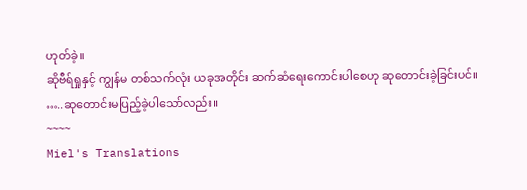ဟုတ်ခဲ့။
ဆိုဗီရ်ရှုနှင့် ကျွန်မ တစ်သက်လုံး ယခုအတိုင်း ဆက်ဆံရေးကောင်းပါစေဟု ဆုတောင်းခဲ့ခြင်းပင်။
…..ဆုတောင်းမပြည့်ခဲ့ပါသော်လည်း။
~~~~
Miel's Translations